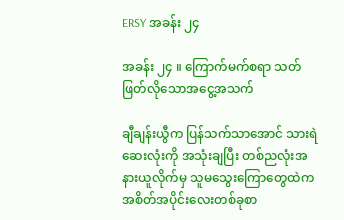ERSY အခန်း ၂၄

အခန်း ၂၄ ။ ကြောက်မက်စရာ သတ်ဖြတ်လိုသောအငွေ့အသက်

ချီချန်းယွီက ပြန်‌သက်‌သာအောင် သားရဲဆေးလုံးကို အသုံးချပြီး တစ်ညလုံးအနားယူလိုက်မှ သူမသွေးကြောတွေထဲက အစိတ်အပိုင်းလေးတစ်ခုစာ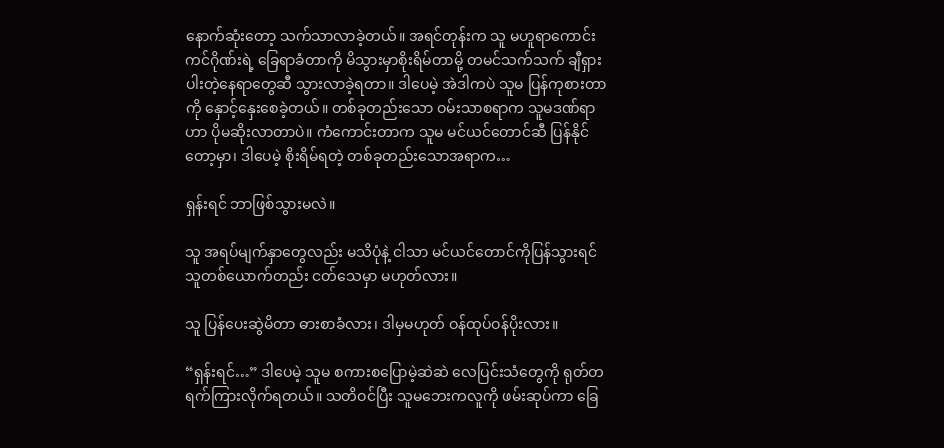နောက်‌ဆုံးတော့ သက်သာလာခဲ့တယ်။ အရင်တုန်းက သူ မဟူရာကောင်းကင်ဂိုဏ်းရဲ့ ခြေရာခံတာကို မိသွားမှာစိုးရိမ်တာမို့ တမင်သက်သက် ချီရှားပါးတဲ့နေရာတွေဆီ သွားလာခဲ့ရတာ။ ဒါပေမဲ့ အဲဒါကပဲ သူမ ပြန်ကုစားတာကို နှောင့်နှေးစေခဲ့တယ်။ တစ်ခုတည်းသော ဝမ်းသာစရာက သူမဒဏ်ရာဟာ ပိုမဆိုးလာတာပဲ။ ကံကောင်းတာက သူမ မင်ယင်တောင်ဆီ ပြန်နိုင်တော့မှာ၊ ဒါပေမဲ့ စိုးရိမ်ရတဲ့ တစ်ခုတည်းသောအရာက…

ရှန်းရင် ဘာဖြစ်သွားမလဲ။

သူ အရပ်မျက်နှာတွေလည်း မသိပုံနဲ့ ငါသာ မင်ယင်တောင်ကို‌ပြန်သွားရင် သူတစ်ယောက်တည်း ငတ်သေမှာ မဟုတ်လား။

သူ ပြန်ပေးဆွဲမိတာ ဓားစာခံလား၊ ဒါမှမဟုတ် ဝန်ထုပ်ဝန်ပိုးလား။

“ရှန်းရင်…” ဒါပေမဲ့ သူမ စကားစပြောမဲ့ဆဲဆဲ လေပြင်းသံတွေကို ရုတ်တရက်ကြားလိုက်ရတယ်။ သတိဝင်ပြီး သူမဘေးကလူကို ဖမ်းဆုပ်ကာ ခြေ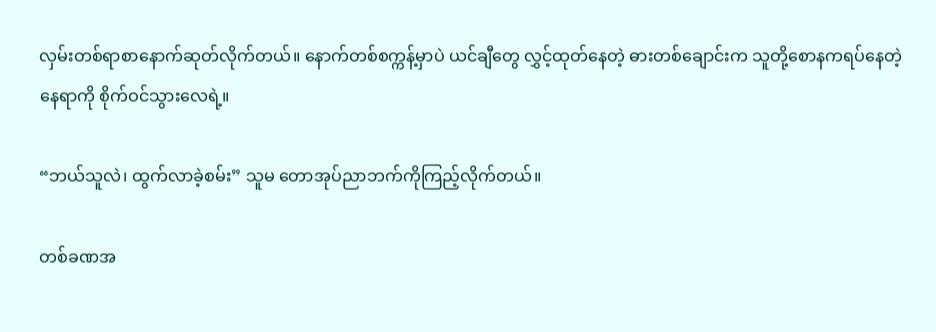လှမ်းတစ်ရာစာနောက်ဆုတ်လိုက်တယ်။ နောက်တစ်စက္ကန့်မှာပဲ ယင်ချီတွေ လွှင့်ထုတ်နေတဲ့ ဓားတစ်ချောင်းက သူတို့စောနကရပ်နေတဲ့နေရာကို စိုက်ဝင်သွားလေရဲ့။

“ဘယ်သူလဲ၊ ထွက်လာခဲ့စမ်း” သူမ တောအုပ်ညာဘက်ကိုကြည့်လိုက်တယ်။

တစ်ခဏအ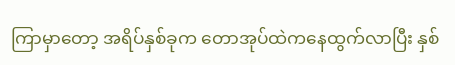ကြာမှာတော့ အရိပ်နှစ်ခုက တောအုပ်ထဲကနေထွက်လာပြီး နှစ်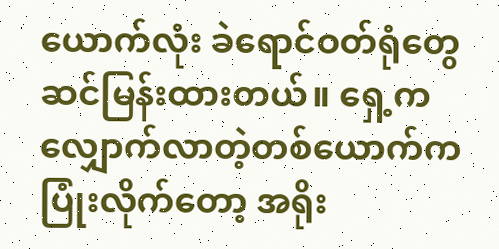ယောက်လုံး ခဲရောင်ဝတ်ရုံတွေ ဆင်မြန်းထားတယ်။ ရှေ့က လျှောက်လာတဲ့တစ်ယောက်က ပြုံးလိုက်တော့ အရိုး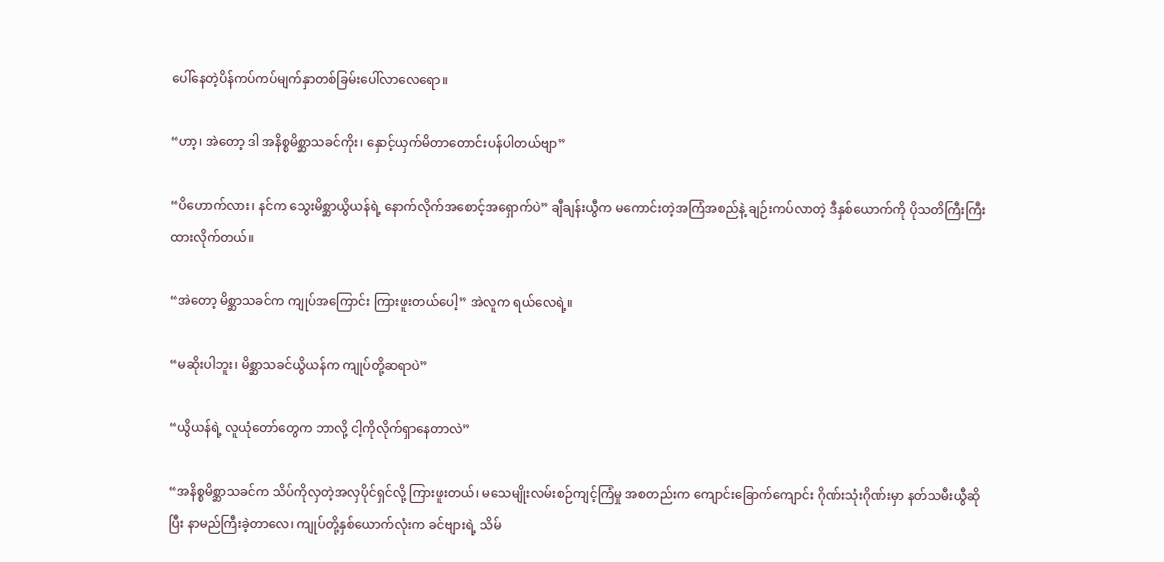ပေါ်နေတဲ့ပိန်ကပ်ကပ်မျက်နှာတစ်ခြမ်းပေါ်လာလေရော။

“ဟာ့၊ အဲတော့ ဒါ အနိစ္စမိစ္ဆာသခင်ကိုး၊ နှောင့်ယှက်မိတာတောင်းပန်ပါတယ်ဗျာ”

“ပိဟောက်လား၊ နင်က သွေးမိစ္ဆာယွိယန်ရဲ့ နောက်လိုက်အစောင့်အရှောက်ပဲ” ချီချန်းယွီက မကောင်းတဲ့အကြံအစည်နဲ့ ချဉ်းကပ်လာတဲ့ ဒီနှစ်ယောက်ကို ပိုသတိကြီးကြီးထားလိုက်တယ်။

“အဲတော့ မိစ္ဆာသခင်က ကျုပ်အကြောင်း ကြားဖူးတယ်ပေါ့” အဲလူက ရယ်လေရဲ့။

“မဆိုးပါဘူး၊ မိစ္ဆာသခင်ယွိယန်က ကျုပ်တို့ဆရာပဲ”

“ယွိယန်ရဲ့ လူယုံတော်တွေက ဘာလို့ ငါ့ကိုလိုက်ရှာနေတာလဲ”

“အနိစ္စမိစ္ဆာသခင်က သိပ်ကိုလှတဲ့အလှပိုင်ရှင်လို့ ကြားဖူးတယ်၊ မသေမျိုးလမ်းစဉ်ကျင့်ကြံမှု အစတည်းက ကျောင်းခြောက်ကျောင်း ဂိုဏ်းသုံးဂိုဏ်းမှာ နတ်သမီးယွီဆိုပြီး နာမည်ကြီးခဲ့တာလေ၊ ကျုပ်တို့နှစ်ယောက်လုံးက ခင်ဗျားရဲ့ သိမ်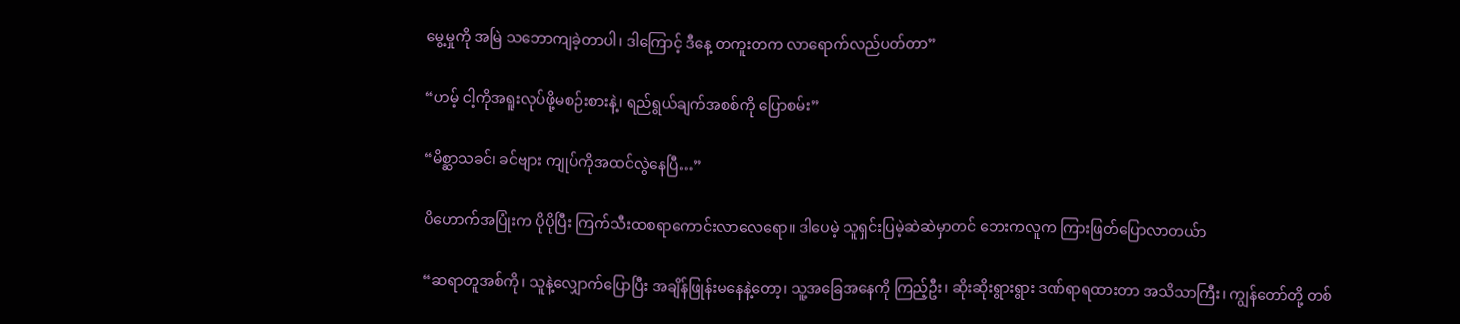မွေ့မှုကို အမြဲ သဘောကျခဲ့တာပါ၊ ဒါကြောင့် ဒီနေ့ တကူးတက လာရောက်လည်ပတ်တာ”

“ဟမ့် ငါ့ကိုအရူးလုပ်ဖို့မစဉ်းစားနဲ့၊ ရည်ရွယ်ချက်အစစ်ကို ပြောစမ်း”

“မိစ္ဆာသခင်၊ ခင်ဗျား ကျုပ်ကိုအထင်လွဲနေပြီ…”

ပိဟောက်အပြုံးက ပိုပိုပြီး ကြက်သီးထစရာကောင်းလာလေရော။ ဒါပေမဲ့ သူရှင်းပြမဲ့ဆဲဆဲမှာတင် ဘေးကလူက ကြားဖြတ်ပြောလာတယ်ာ

“ဆရာတူအစ်ကို၊ သူနဲ့လျှောက်ပြောပြီး အချိန်ဖြုန်းမနေနဲ့တော့၊ သူ့အခြေအနေကို ကြည့်ဦး၊ ဆိုးဆိုးရွားရွား ဒဏ်ရာရထားတာ အသိသာကြီး၊ ကျွန်တော်တို့ တစ်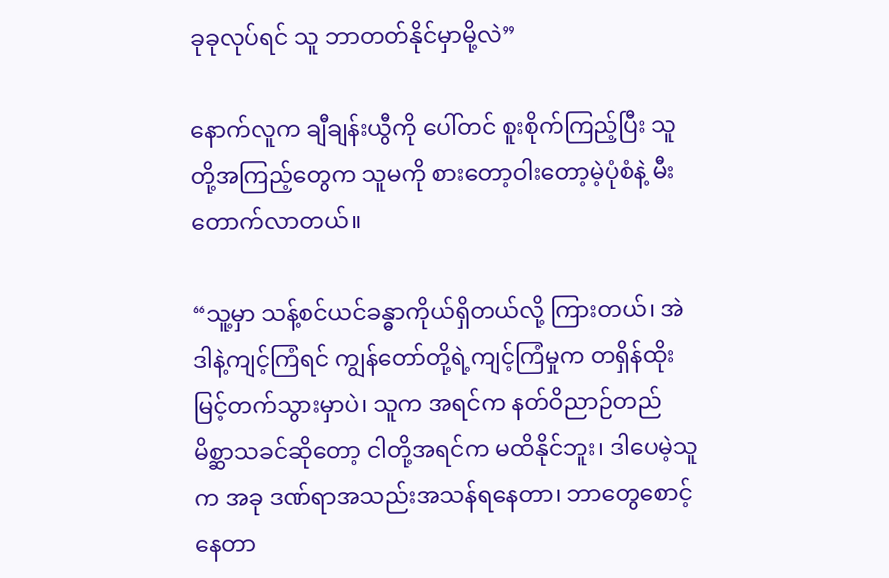ခုခုလုပ်ရင် သူ ဘာတတ်နိုင်မှာမို့လဲ”

နောက်လူက ချီချန်းယွီကို ပေါ်တင် စူးစိုက်ကြည့်ပြီး သူတို့အကြည့်တွေက သူမကို စားတော့ဝါးတော့မဲ့ပုံစံနဲ့ မီးတောက်လာတယ်။

“သူ့မှာ သန့်စင်ယင်ခန္ဓာကိုယ်ရှိတယ်လို့ ကြားတယ်၊ အဲဒါနဲ့ကျင့်ကြံရင် ကျွန်တော်တို့ရဲ့ကျင့်ကြံမှုက တရှိန်ထိုး မြင့်တက်သွားမှာပဲ၊ သူက အရင်က နတ်ဝိညာဉ်တည်မိစ္ဆာသခင်ဆိုတော့ ငါတို့အရင်က မထိနိုင်ဘူး၊ ဒါပေမဲ့သူက အခု ဒဏ်ရာအသည်းအသန်ရနေတာ၊ ဘာတွေစောင့်နေတာ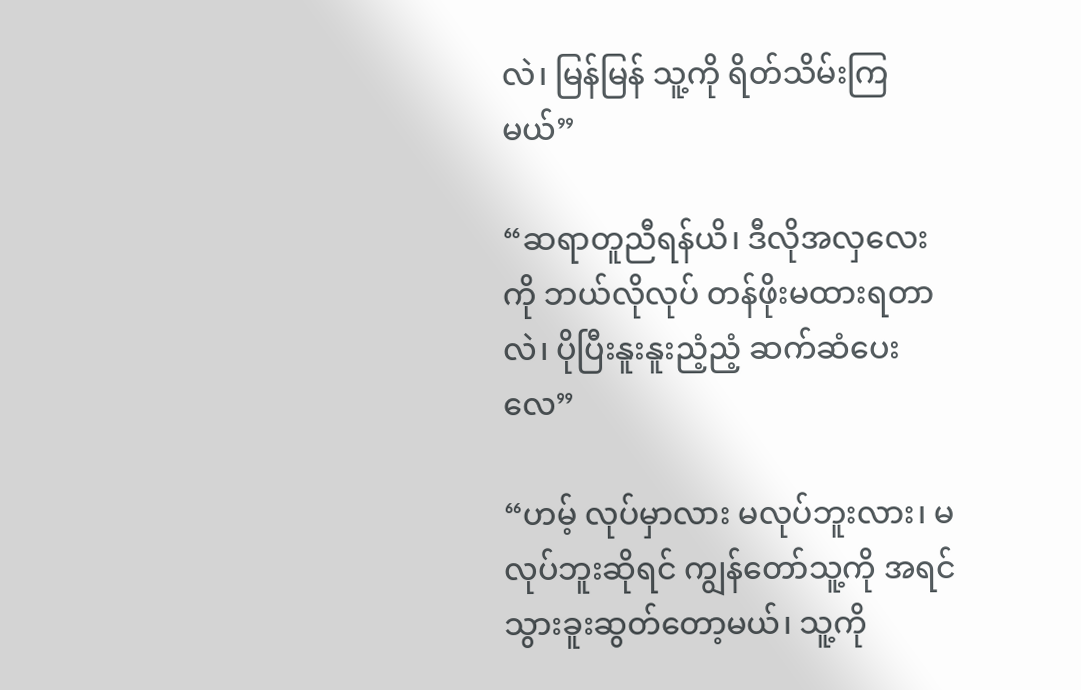လဲ၊ မြန်မြန် သူ့ကို ရိတ်သိမ်းကြမယ်”

“ဆရာတူညီရန်ယိ၊ ဒီလိုအလှလေးကို ဘယ်လိုလုပ် တန်ဖိုးမထားရတာလဲ၊ ပိုပြီးနူးနူးညံ့ညံ့ ဆက်‌ဆံပေးလေ”

“ဟမ့် လုပ်မှာလား မလုပ်ဘူးလား၊ မလုပ်ဘူးဆိုရင် ကျွန်တော်သူ့ကို အရင်သွားခူးဆွတ်တော့မယ်၊ သူ့ကို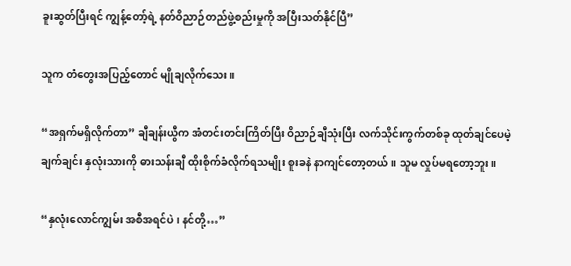ခူးဆွတ်ပြီးရင် ကျွန့်တော့်ရဲ့ နတ်ဝိညာဉ်တည်ဖွဲ့စည်းမှုကို အပြီးသတ်နိုင်ပြီ”

သူက တံတွေးအပြည့်တောင် မျိုချလိုက်သေး။

“အရှက်မရှိလိုက်တာ” ချီချန်းယွီက အံတင်းတင်းကြိတ်ပြီး ဝိညာဉ်ချီသုံးပြီး လက်သိုင်းကွက်တစ်ခု ထုတ်ချင်ပေမဲ့ ချက်ချင်း နှလုံးသားကို ဓားသန်းချီ ထိုးစိုက်ခံလိုက်ရသမျိုး စူးခနဲ နာကျင်တော့တယ်။ သူမ လှုပ်မရတော့ဘူး။

“နှလုံးလောင်ကျွမ်း အစီအရင်ပဲ၊ နင်တို့…”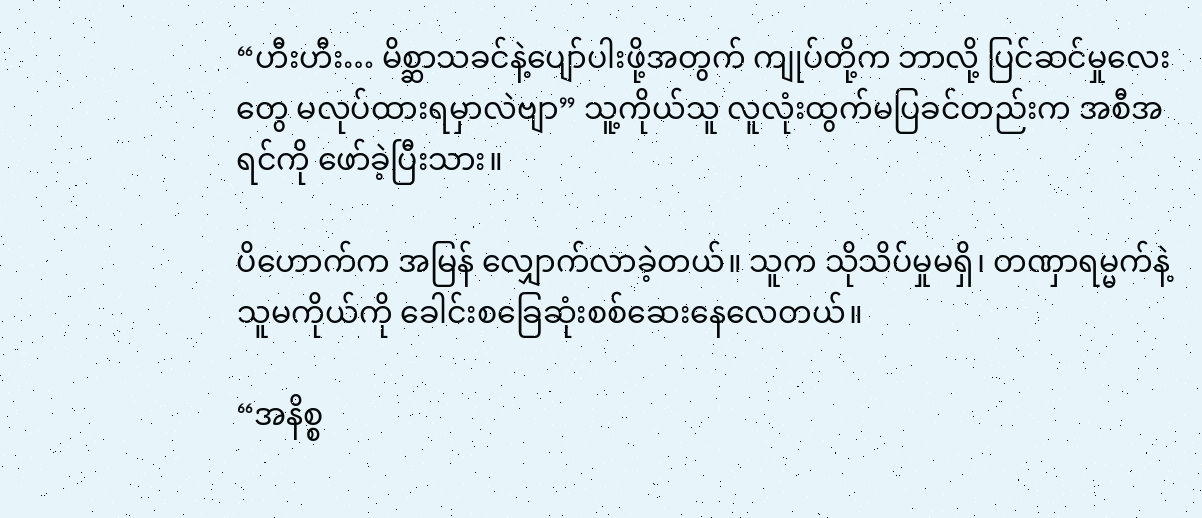“ဟီးဟီး… မိစ္ဆာသခင်နဲ့ပျော်ပါးဖို့အတွက် ကျုပ်တို့က ဘာလို့ ပြင်ဆင်မှုလေးတွေ မလုပ်ထားရမှာလဲ‌ဗျာ” သူ့ကိုယ်သူ လူလုံးထွက်မပြခင်တည်းက အစီအရင်ကို ဖော်ခဲ့ပြီးသား။

ပိဟောက်က အမြန် လျှောက်လာခဲ့တယ်။ သူက သိုသိပ်မှုမရှိ၊ တဏှာရမ္မက်နဲ့ သူမကိုယ်ကို ခေါင်းစခြေဆုံးစစ်ဆေးနေလေတယ်။

“အနိစ္စ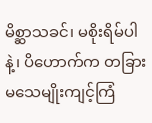မိစ္ဆာသခင်၊ မစိုးရိမ်ပါနဲ့၊ ပိဟောက်က တခြား မသေမျိုးကျင့်ကြံ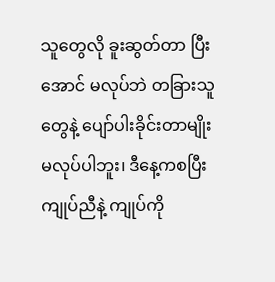သူတွေလို ခူးဆွတ်တာ ပြီးအောင် မလုပ်ဘဲ တခြားသူတွေနဲ့ ပျော်ပါးခိုင်းတာမျိုး မလုပ်ပါဘူး၊ ဒီနေ့ကစပြီး ကျုပ်ညီနဲ့ ကျုပ်ကို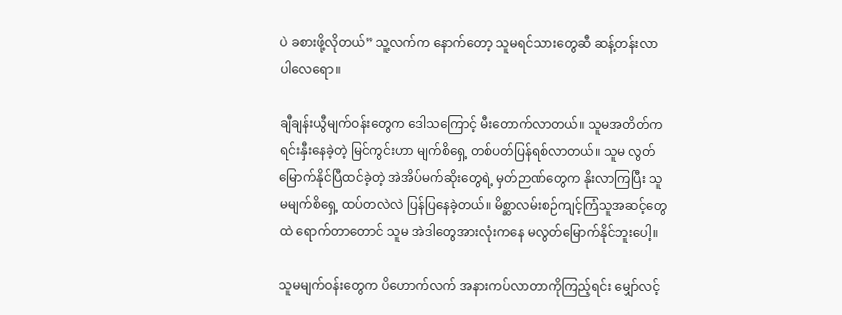ပဲ ခစားဖို့လိုတယ်” သူ့လက်က နောက်တော့ သူမရင်သားတွေဆီ ဆန့်တန်းလာပါလေရော။

ချီချန်းယွီမျက်ဝန်းတွေက ဒေါသကြောင့် မီးတောက်လာတယ်။ သူမအတိတ်က ရင်းနှီးနေခဲ့တဲ့ မြင်ကွင်းဟာ မျက်စိရှေ့ တစ်ပတ်ပြန်ရစ်လာတယ်။ သူမ လွတ်မြောက်နိုင်ပြီထင်ခဲ့တဲ့ အဲအိပ်မက်ဆိုးတွေရဲ့ မှတ်ဉာဏ်တွေက နိုးလာကြပြီး သူမမျက်စိရှေ့ ထပ်တလဲလဲ ပြန်ပြနေခဲ့တယ်။ မိစ္ဆာလမ်းစဉ်ကျင့်ကြံသူအဆင့်တွေထဲ ရောက်တာတောင် သူမ အဲ‌ဒါတွေအားလုံးကနေ မလွတ်မြောက်နိုင်ဘူးပေါ့။

သူမမျက်ဝန်းတွေက ပိဟောက်လက် အနားကပ်လာတာကိုကြည့်ရင်း မျှော်လင့်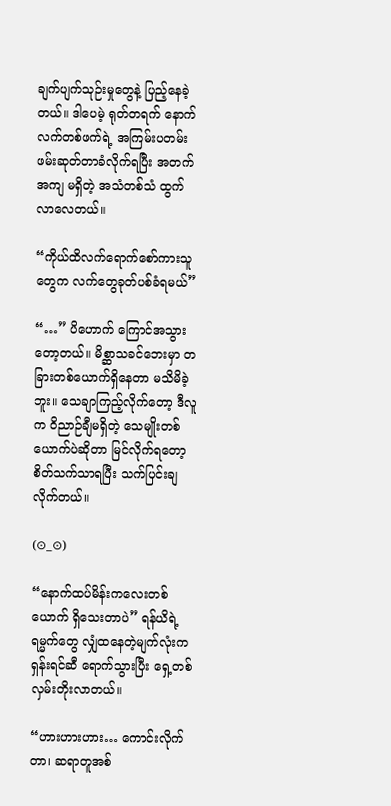ချက်ပျက်သုဉ်းမှုတွေနဲ့ ပြည့်နေခဲ့တယ်။ ဒါပေမဲ့ ရုတ်တရက် နောက်လက်တစ်ဖက်ရဲ့ အကြမ်းပတမ်း ဖမ်းဆုတ်တာခံလိုက်ရပြီး အတက်အကျ မရှိတဲ့ အသံတစ်သံ ထွက်လာ‌လေတယ်။

“ကိုယ်ထိလက်ရောက်စော်ကားသူတွေက လက်တွေခုတ်ပစ်ခံရမယ်”

“…” ပိဟောက် ကြောင်အသွားတော့တယ်။ မိစ္ဆာသခင်ဘေးမှာ တခြားတစ်ယောက်ရှိနေတာ မသိမိခဲ့ဘူး။ သေချာကြည့်လိုက်တော့ ဒီလူက ဝိညာဉ်ချီမရှိတဲ့ သေမျိုးတစ်ယောက်ပဲဆိုတာ မြင်လိုက်ရတော့ စိတ်သက်သာရပြီး သက်ပြင်းချလိုက်တယ်။

(⊙_⊙)

“နောက်ထပ်မိန်းကလေးတစ်ယောက် ရှိသေးတာပဲ” ရန်ယိရဲ့ ရမ္မက်တွေ လျှံထနေတဲ့မျက်လုံးက ရှန်းရင်ဆီ ရောက်သွားပြီး ရှေ့တစ်လှမ်းတိုးလာတယ်။

“ဟားဟားဟား… ကောင်းလိုက်တာ၊ ဆရာတူအစ်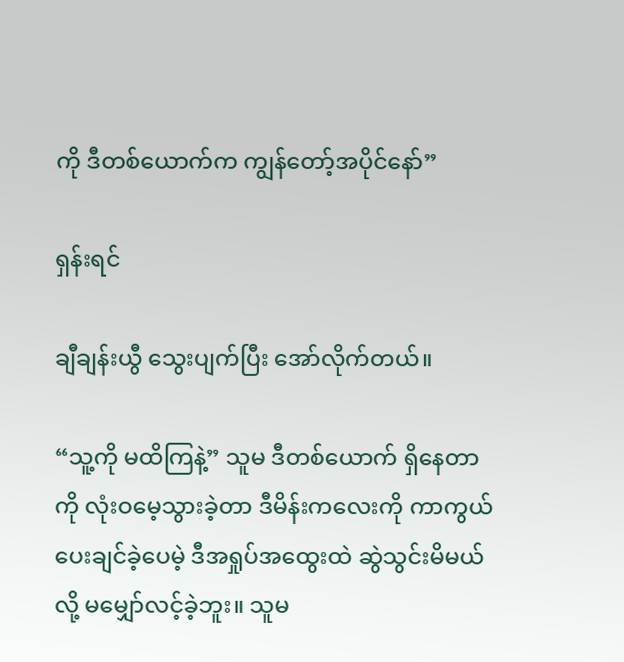ကို ဒီတစ်ယောက်က ကျွန်တော့်အပိုင်နော်”

ရှန်းရင်

ချီချန်းယွီ သွေးပျက်ပြီး အော်လိုက်တယ်။

“သူ့ကို မထိကြနဲ့” သူမ ဒီတစ်ယောက် ရှိနေတာကို လုံးဝမေ့သွားခဲ့တာ ဒီမိန်းကလေးကို ကာကွယ်ပေးချင်ခဲ့ပေမဲ့ ဒီအရှုပ်အထွေးထဲ ဆွဲသွင်းမိမယ်လို့ မ‌မျှော်လင့်ခဲ့ဘူး။ သူမ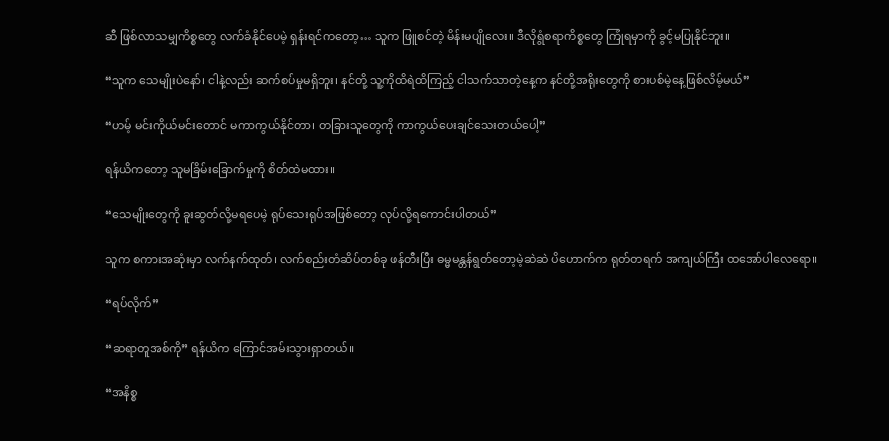ဆီ ဖြစ်လာသမျှကိစ္စတွေ လက်ခံနိုင်ပေမဲ့ ရှန်းရင်ကတော့… သူက ဖြူစင်တဲ့ မိန်းမပျိုလေး။ ဒီလိုရွံစရာကိစ္စတွေ ကြုံရမှာကို ခွင့်မပြုနိုင်ဘူး။

“သူက သေမျိုးပဲနော်၊ ငါနဲ့လည်း ဆက်စပ်မှုမရှိဘူး၊ နင်တို့ သူ့ကိုထိရဲထိကြည့် ငါသက်သာတဲ့နေ့က နင်တို့အရိုးတွေကို စားပစ်မဲ့နေ့ဖြစ်လိမ့်မယ်”

“ဟမ့် မင်းကိုယ်မင်းတောင် မကာကွယ်နိုင်တာ၊ တခြားသူတွေကို ကာကွယ်ပေးချင်သေးတယ်ပေါ့”

ရန်ယိကတော့ သူမခြိမ်းခြောက်မှုကို စိတ်ထဲမထား။

“သေမျိုးတွေကို ခူးဆွတ်လို့မရပေမဲ့ ရုပ်သေးရုပ်အဖြစ်တော့ လုပ်လို့ရကောင်းပါတယ်”

သူက စကားအဆုံးမှာ လက်နက်ထုတ်၊ လက်စည်းတံဆိပ်တစ်ခု ဖန်တီးပြီး ဓမ္မမန္တန်ရွတ်တော့မဲ့ဆဲဆဲ ပိဟောက်က ရုတ်တရက် အကျယ်ကြီး ထအော်ပါလေရော။

“ရပ်လိုက်”

“ဆရာတူအစ်ကို” ရန်ယိက ကြောင်အမ်းသွားရှာတယ်။

“အနိစ္စ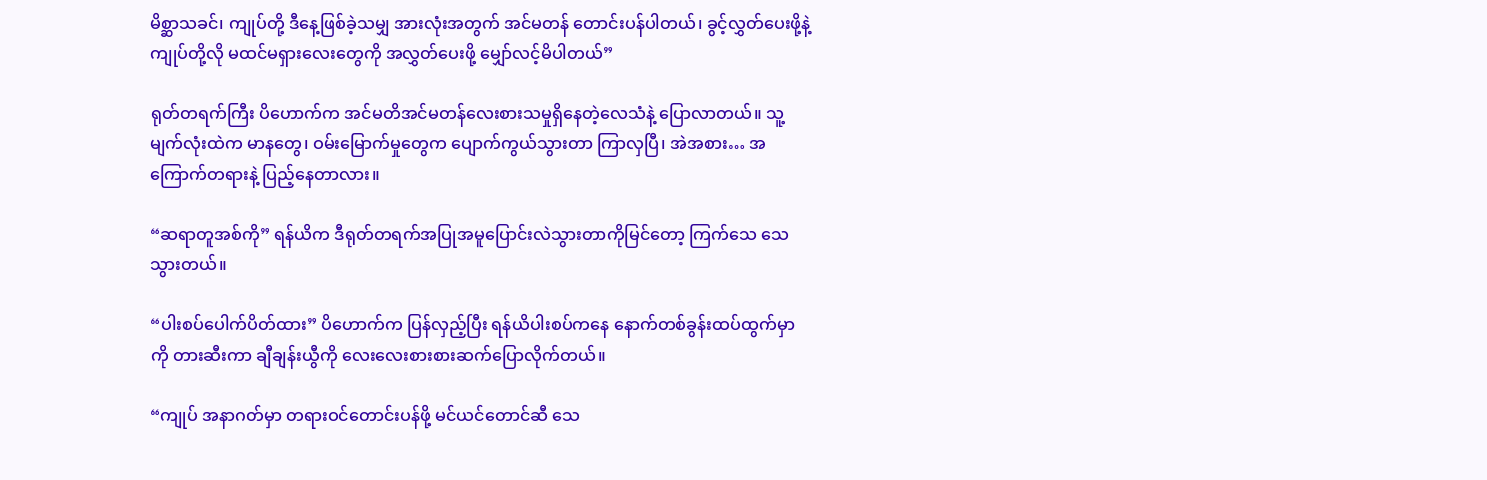မိစ္ဆာသခင်၊ ကျုပ်တို့ ဒီနေ့ဖြစ်ခဲ့သမျှ အားလုံးအတွက် အင်မတန် တောင်းပန်ပါတယ်၊ ခွင့်လွှတ်ပေးဖို့နဲ့ ကျုပ်တို့လို မထင်မရှားလေးတွေကို အလွှတ်ပေးဖို့ မျှော်လင့်မိပါတယ်”

ရုတ်တရက်ကြီး ပိဟောက်က အင်မတိအင်မတန်လေးစားသမှုရှိနေတဲ့လေသံနဲ့ ပြောလာတယ်။ သူ့မျက်လုံးထဲက မာနတွေ၊ ဝမ်းမြောက်မှုတွေက ပျောက်ကွယ်သွားတာ ကြာလှပြီ၊ အဲအစား… အကြောက်တရားနဲ့ ပြည့်နေတာလား။

“ဆရာတူအစ်ကို” ရန်ယိက ဒီရုတ်တရက်အပြုအမူပြောင်းလဲသွားတာကိုမြင်တော့ ကြက်သေ သေသွားတယ်။

“ပါးစပ်ပေါက်ပိတ်ထား” ပိဟောက်က ပြန်လှည့်ပြီး ရန်ယိပါးစပ်ကနေ နောက်တစ်ခွန်းထပ်ထွက်မှာကို တားဆီးကာ ချီချန်းယွီကို လေးလေးစားစားဆက်ပြောလိုက်တယ်။

“ကျုပ် အနာဂတ်မှာ တရားဝင်တောင်းပန်ဖို့ မင်ယင်တောင်ဆီ သေ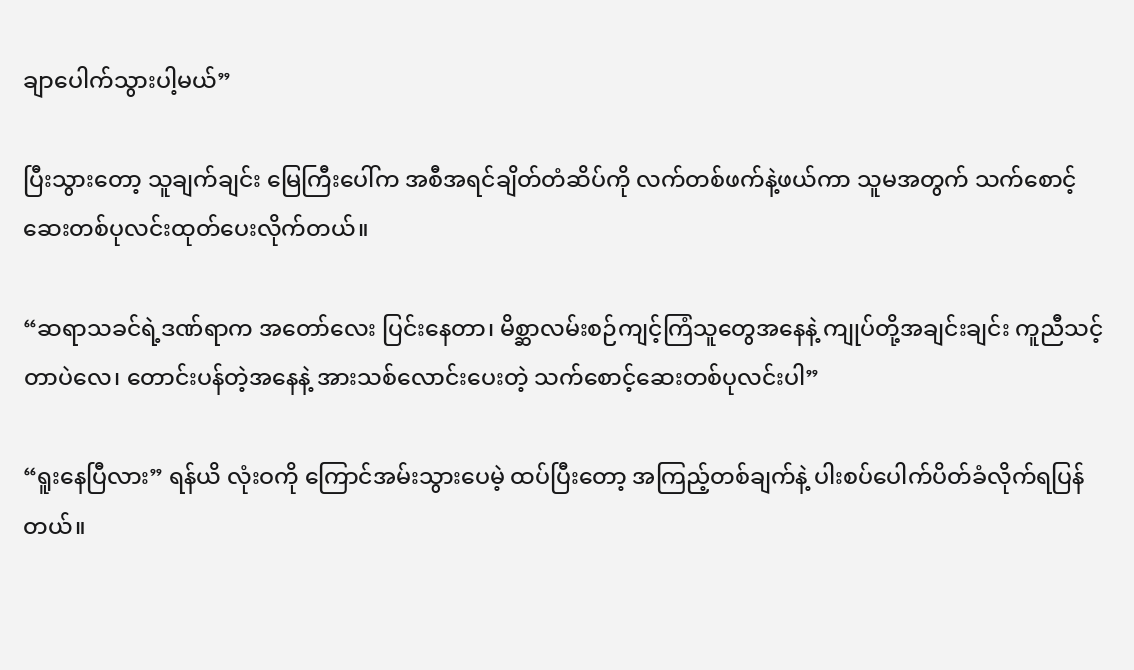ချာပေါက်သွားပါ့မယ်”

ပြီးသွားတော့ သူချက်ချင်း မြေကြီးပေါ်က အစီအရင်ချိတ်တံဆိပ်ကို လက်တစ်ဖက်နဲ့ဖယ်ကာ သူမအတွက် သက်စောင့်ဆေးတစ်ပုလင်းထုတ်ပေးလိုက်တယ်။

“ဆရာသခင်ရဲ့ဒဏ်ရာက အတော်လေး ပြင်းနေတာ၊ မိစ္ဆာလမ်းစဉ်ကျင့်ကြံသူတွေအနေနဲ့ ကျုပ်တို့အချင်းချင်း ကူညီသင့်တာပဲလေ၊ တောင်းပန်တဲ့အနေနဲ့ အားသစ်လောင်းပေးတဲ့ သက်စောင့်ဆေးတစ်ပုလင်းပါ”

“ရူးနေပြီလား” ရန်ယိ လုံးဝကို ကြောင်အမ်းသွားပေမဲ့ ထပ်ပြီးတော့ အကြည့်တစ်ချက်နဲ့ ပါးစပ်ပေါက်ပိတ်ခံလိုက်ရပြန်တယ်။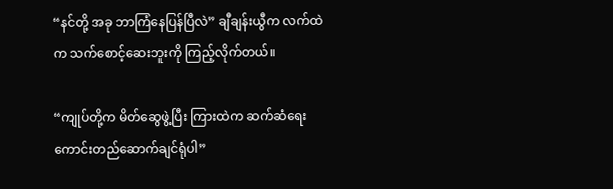“နင်တို့ အခု ဘာကြံနေပြန်ပြီလဲ” ချီချန်းယွီက လက်ထဲက သက်စောင့်ဆေးဘူးကို ကြည့်လိုက်တယ်။

“ကျုပ်တို့က မိတ်ဆွေဖွဲ့ပြီး ကြားထဲက ဆက်ဆံရေးကောင်းတည်ဆောက်ချင်ရုံပါ”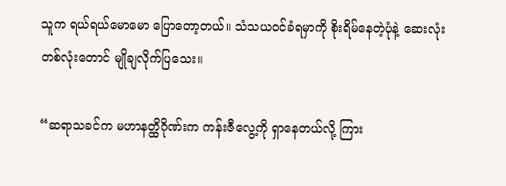သူက ရယ်ရယ်မောမော ပြောတော့တယ်။ သံသယဝင်ခံရမှာကို စိုးရိမ်နေတဲ့ပုံနဲ့ ဆေးလုံးတစ်လုံးတောင် မျိုချလိုက်ပြသေး။

“ဆရာသခင်က မဟာနတ္ထိဂိုဏ်းက ကန်းဇီလွေ့ကို ရှာနေတယ်လို့ ကြား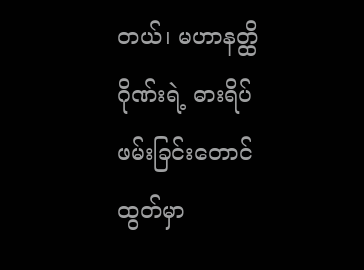တယ်၊ မဟာနတ္ထိဂိုဏ်းရဲ့ ဓားရိပ်ဖမ်းခြင်းတောင်ထွတ်မှာ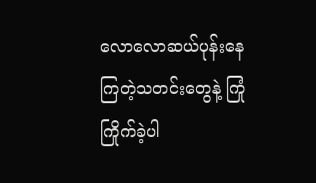လောလောဆယ်ပုန်းနေကြတဲ့သတင်းတွေနဲ့ ကြုံကြိုက်ခဲ့ပါ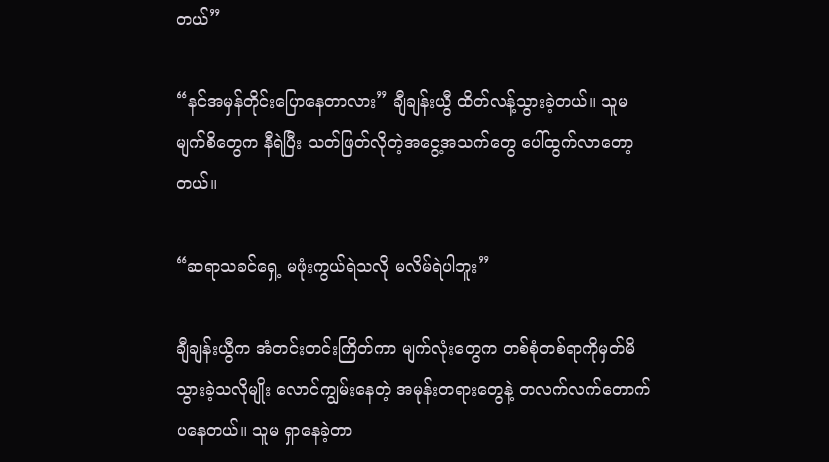တယ်”

“နင်အမှန်တိုင်းပြောနေတာလား” ချီချန်းယွီ ထိတ်လန့်သွားခဲ့တယ်။ သူမမျက်စိတွေက နီရဲပြီး သတ်ဖြတ်လိုတဲ့အငွေ့အသက်တွေ ပေါ်ထွက်လာတော့တယ်။

“ဆရာသခင်‌ရှေ့ မဖုံးကွယ်ရဲသလို မလိမ်ရဲပါဘူး”

ချီချန်းယွီက အံတင်းတင်းကြိတ်ကာ မျက်လုံးတွေက တစ်စုံတစ်ရာကိုမှတ်မိသွားခဲ့သလိုမျိုး လောင်ကျွမ်းနေတဲ့ အမုန်းတရားတွေနဲ့ တလက်လက်တောက်ပနေတယ်။ သူမ ရှာနေခဲ့တာ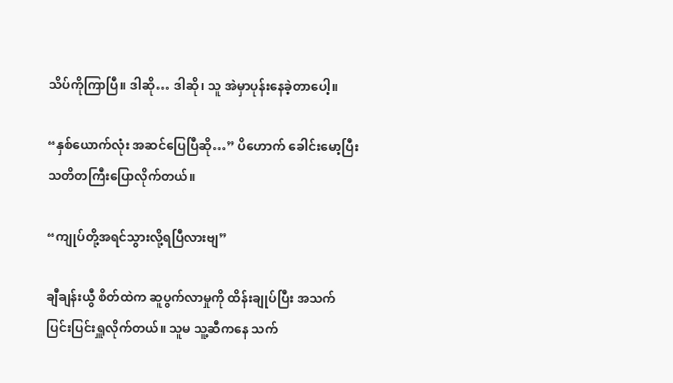သိပ်ကိုကြာပြီ။ ဒါဆို… ဒါဆို၊ သူ အဲမှာပုန်းနေခဲ့တာပေါ့။

“နှစ်ယောက်လုံး အဆင်ပြေပြီဆို…” ပိဟောက် ခေါင်းမော့ပြီး သတိတကြီးပြောလိုက်တယ်။

“ကျုပ်တို့အရင်သွားလို့ရပြီလားဗျ”

ချီချန်းယွီ စိတ်ထဲက ဆူပွက်လာမှုကို ထိန်းချုပ်ပြီး အသက်ပြင်းပြင်းရှူလိုက်တယ်။ သူမ သူ့ဆီကနေ သက်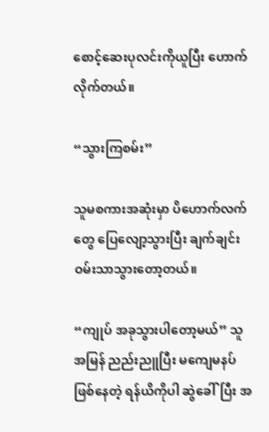စောင့်ဆေးပုလင်းကိုယူပြီး ဟောက်လိုက်တယ်။

“သွားကြစမ်း”

သူမစကားအဆုံးမှာ ပိဟောက်လက်တွေ ပြေလျော့သွားပြီး ချက်ချင်းဝမ်းသာသွားတော့တယ်။

“ကျုပ် အခုသွားပါတော့မယ်” သူ အမြန် ညည်းညူပြီး မကျေမနပ်ဖြစ်နေတဲ့ ရန်ယိကိုပါ ဆွဲခေါ်ပြီး အ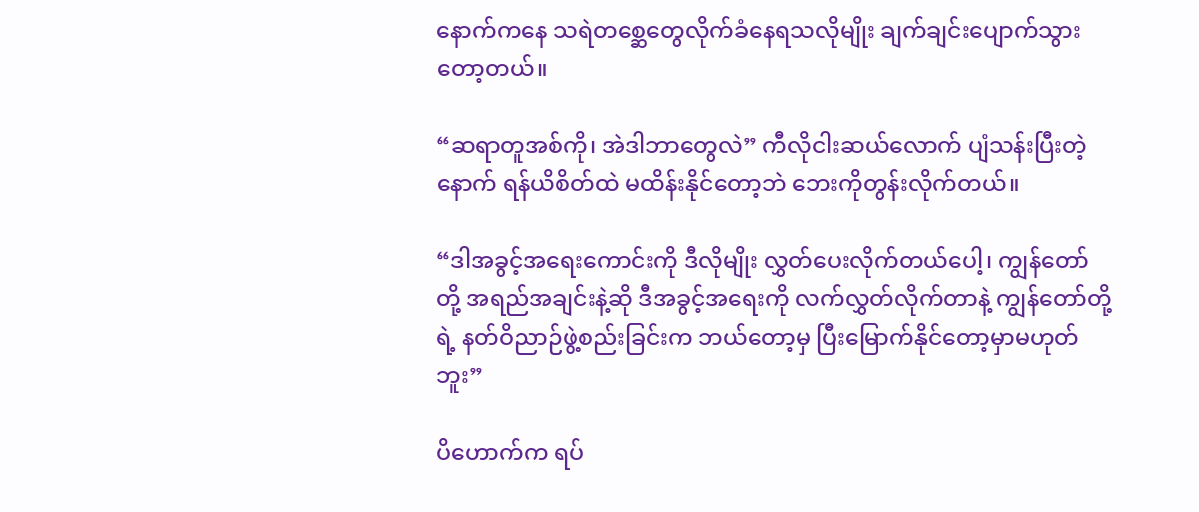နောက်ကနေ သရဲတစ္ဆေတွေလိုက်ခံနေရသလိုမျိုး ချက်ချင်းပျောက်သွားတော့တယ်။

“ဆရာတူအစ်ကို၊ အဲဒါဘာတွေလဲ” ကီလိုငါးဆယ်လောက် ပျံသန်းပြီးတဲ့နောက် ရန်ယိစိတ်ထဲ မထိန်းနိုင်တော့ဘဲ ဘေးကိုတွန်းလိုက်တယ်။

“ဒါအခွင့်အရေးကောင်းကို ဒီလိုမျိုး လွှတ်ပေးလိုက်တယ်ပေါ့၊ ကျွန်တော်တို့ အရည်အချင်းနဲ့ဆို ဒီအခွင့်အရေးကို လက်လွှတ်လိုက်တာနဲ့ ကျွန်တော်တို့ရဲ့ နတ်ဝိညာဉ်ဖွဲ့စည်းခြင်းက ဘယ်တော့မှ ပြီးမြောက်နိုင်တော့မှာမဟုတ်ဘူး”

ပိဟောက်က ရပ်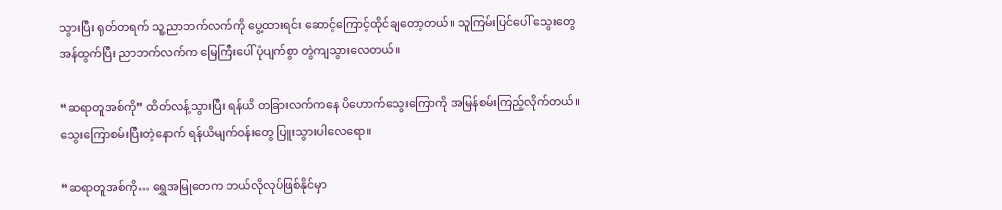သွားပြီး ရုတ်တရက် သူ့ညာဘက်လက်ကို ပွေ့ထားရင်း ဆောင့်ကြောင့်ထိုင်ချတော့တယ်။ သူကြမ်းပြင်ပေါ် သွေးတွေအန်ထွက်ပြီး ညာဘက်လက်က မြေကြီးပေါ် ပုံပျက်စွာ တွဲကျ‌သွားလေတယ်။

“ဆရာတူအစ်ကို” ထိတ်လန့်သွားပြီး ရန်ယိ တခြားလက်ကနေ ပိဟောက်သွေးကြောကို အမြန်စမ်းကြည့်လိုက်တယ်။ သွေးကြောစမ်းပြီးတဲ့နောက် ရန်ယိမျက်ဝန်းတွေ ပြူးသွားပါလေရော။

“ဆရာတူအစ်ကို… ရွှေအမြုတေက ဘယ်လိုလုပ်ဖြစ်နိုင်မှာ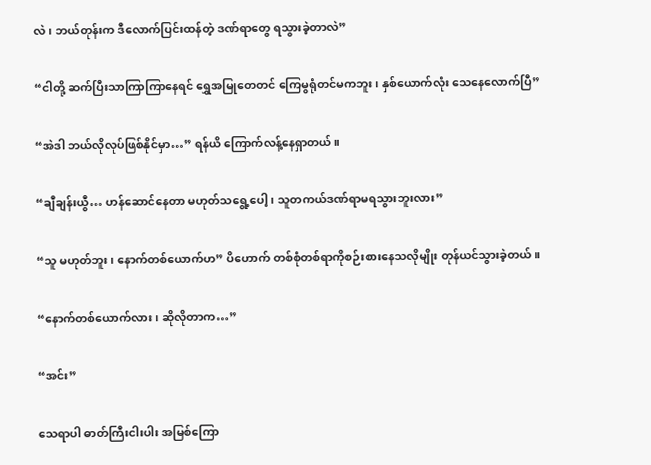လဲ၊ ဘယ်တုန်းက ဒီလောက်ပြင်းထန်တဲ့ ဒဏ်ရာတွေ ရသွားခဲ့တာလဲ”

“ငါတို့ ဆက်ပြီးသာကြာကြာနေရင် ရွှေအမြုတေတင် ကြေမွရုံတင်မကဘူး၊ နှစ်ယောက်လုံး သေနေလောက်ပြီ”

“အဲဒါ ဘယ်လိုလုပ်ဖြစ်နိုင်မှာ…” ရန်ယိ ကြောက်လန့်နေရှာ‌တယ်။

“ချီချန်းယွီ… ဟန်ဆောင်နေတာ မဟုတ်သရွေ့ပေါ့၊ သူတကယ်ဒဏ်ရာမရသွားဘူးလား”

“သူ မဟုတ်ဘူး၊ နောက်တစ်ယောက်ဟ” ပိဟောက် တစ်စုံတစ်ရာကိုစဉ်းစားနေသလိုမျိုး တုန်ယင်သွားခဲ့တယ်။

“နောက်တစ်ယောက်လား၊ ဆိုလိုတာက…”

“အင်း”

သေရာပါ ဓာတ်ကြီးငါးပါး အမြစ်ကြော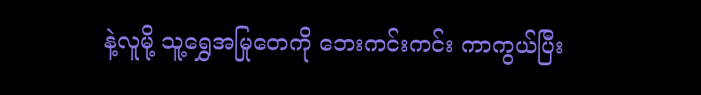နဲ့လူမို့ သူ့ရွှေအမြုတေကို ဘေးကင်းကင်း ကာကွယ်ပြီး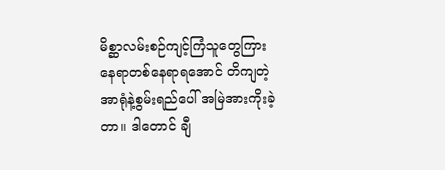မိစ္ဆာလမ်းစဉ်ကျင့်ကြံသူတွေကြား နေရာတစ်နေရာရအောင် တိကျတဲ့ အာရုံနဲ့စွမ်းရည်ပေါ် အမြဲအားကိုးခဲ့တာ။ ဒါတောင် ချီ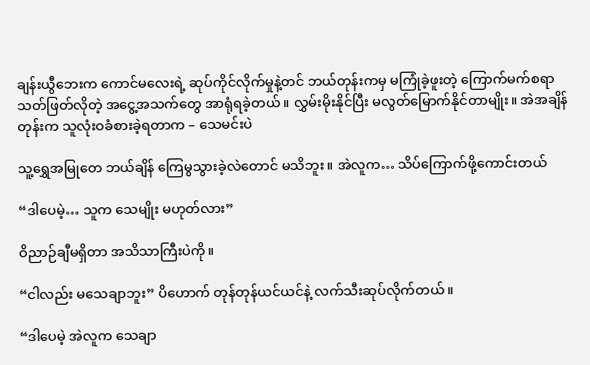ချန်းယွီဘေးက ကောင်မလေးရဲ့ ဆုပ်ကိုင်လိုက်မှုနဲ့တင် ဘယ်တုန်းကမှ မကြုံခဲ့ဖူးတဲ့ ကြောက်မက်စရာ သတ်ဖြတ်လိုတဲ့ အငွေ့အသက်တွေ အာရုံရခဲ့တယ်။ လွှမ်းမိုးနိုင်ပြီး မလွတ်မြောက်နိုင်တာမျိုး။ အဲအချိန်တုန်းက သူလုံးဝခံစားခဲ့ရတာက – သေမင်းပဲ

သူ့ရွှေအမြုတေ ဘယ်ချိန်‌ ကြေမွသွားခဲ့လဲတောင် မသိဘူး။ အဲလူက… သိပ်ကြောက်ဖို့ကောင်းတယ်

“ဒါပေမဲ့… သူက သေမျိုး မဟုတ်လား”

ဝိညာဉ်ချီမရှိတာ အသိသာကြီးပဲကို။

“ငါလည်း မသေချာဘူး” ပိဟောက် တုန်တုန်ယင်ယင်နဲ့ လက်သီးဆုပ်လိုက်တယ်။

“ဒါပေမဲ့ အဲလူက သေချာ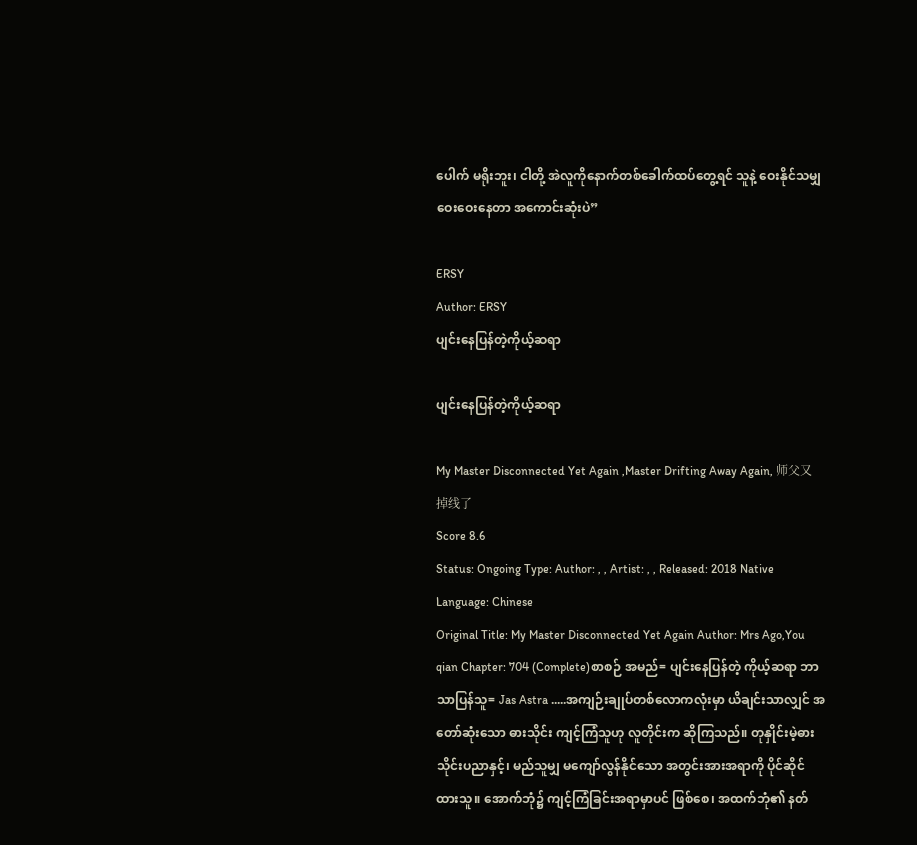ပေါက် မရိုးဘူး၊ ငါတို့ အဲလူကိုနောက်တစ်ခေါက်ထပ်တွေ့ရင် သူနဲ့ ဝေးနိုင်သမျှ ဝေးဝေးနေတာ အကောင်းဆုံးပဲ”

ERSY
Author: ERSY
ပျင်းနေပြန်တဲ့ကိုယ့်ဆရာ

ပျင်းနေပြန်တဲ့ကိုယ့်ဆရာ

My Master Disconnected Yet Again ,Master Drifting Away Again, 师父又掉线了
Score 8.6
Status: Ongoing Type: Author: , , Artist: , , Released: 2018 Native Language: Chinese
Original Title: My Master Disconnected Yet Again Author: Mrs Ago,You qian Chapter: 704 (Complete)စာစဉ် အမည်= ပျင်းနေပြန်တဲ့ ကိုယ့်ဆရာ ဘာသာပြန်သူ= Jas Astra .....အကျဉ်းချုပ်တစ်လောကလုံးမှာ ယိချင်းသာလျှင် အတော်ဆုံးသော ဓားသိုင်း ကျင့်ကြံသူဟု လူတိုင်းက ဆိုကြသည်။ တုနှိုင်းမဲ့ဓားသိုင်းပညာနှင့်၊ မည်သူမျှ မကျော်လွန်နိုင်သော အတွင်းအားအရာကို ပိုင်ဆိုင်ထားသူ။ အောက်ဘုံ၌ ကျင့်ကြံခြင်းအရာမှာပင် ဖြစ်စေ၊ အထက်ဘုံ၏ နတ်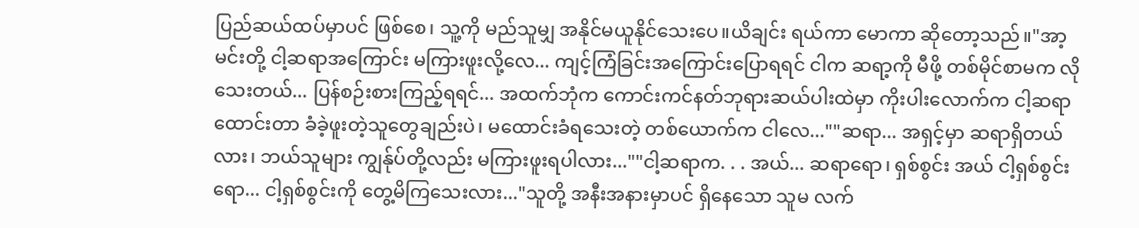ပြည်ဆယ်ထပ်မှာပင် ဖြစ်စေ၊ သူ့ကို မည်သူမျှ အနိုင်မယူနိုင်သေးပေ။ယိချင်း ရယ်ကာ မောကာ ဆိုတော့သည်။"အာ့ မင်းတို့ ငါ့ဆရာအကြောင်း မကြားဖူးလို့လေ... ကျင့်ကြံခြင်းအကြောင်းပြောရရင် ငါက ဆရာ့ကို မီဖို့ တစ်မိုင်စာမက လိုသေးတယ်... ပြန်စဉ်းစားကြည့်ရရင်... အထက်ဘုံက ကောင်းကင်နတ်ဘုရားဆယ်ပါးထဲမှာ ကိုးပါးလောက်က ငါ့ဆရာထောင်းတာ ခံခဲ့ဖူးတဲ့သူတွေချည်းပဲ၊ မထောင်းခံရသေးတဲ့ တစ်ယောက်က ငါလေ...""ဆရာ... အရှင့်မှာ ဆရာရှိတယ်လား၊ ဘယ်သူများ ကျွန်ုပ်တို့လည်း မကြားဖူးရပါလား...""ငါ့ဆရာက. . . အယ်... ဆရာရော၊ ရှစ်စွင်း အယ် ငါ့ရှစ်စွင်းရော... ငါ့ရှစ်စွင်းကို တွေ့မိကြသေးလား..."သူတို့ အနီးအနားမှာပင် ရှိနေသော သူမ လက်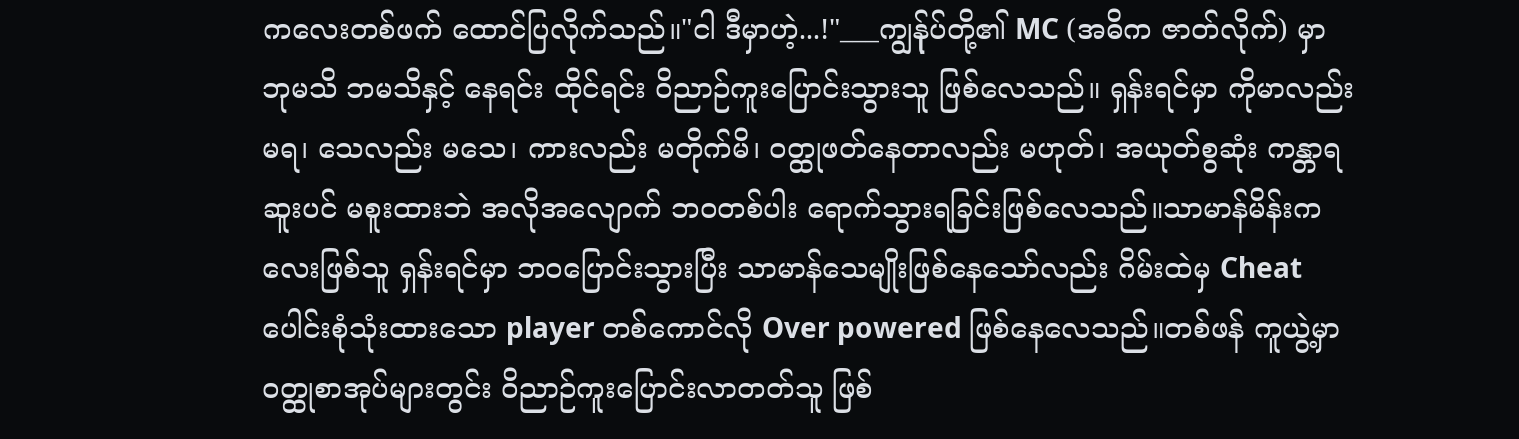ကလေးတစ်ဖက် ထောင်ပြလိုက်သည်။"ငါ ဒီမှာဟဲ့...!"___ကျွန်ုပ်တို့၏ MC (အဓိက ဇာတ်လိုက်) မှာ ဘုမသိ ဘမသိနှင့် နေရင်း ထိုင်ရင်း ဝိညာဉ်ကူးပြောင်းသွားသူ ဖြစ်လေသည်။ ရှန်းရင်မှာ ကိုမာလည်း မရ၊ သေလည်း မသေ၊ ကားလည်း မတိုက်မိ၊ ဝတ္ထုဖတ်နေတာလည်း မဟုတ်၊ အယုတ်စွဆုံး ကန္တာရဆူးပင် မစူးထားဘဲ အလိုအလျောက် ဘဝတစ်ပါး ရောက်သွားရခြင်းဖြစ်လေသည်။သာမာန်မိန်းကလေးဖြစ်သူ ရှန်းရင်မှာ ဘဝပြောင်းသွားပြီး သာမာန်သေမျိုးဖြစ်နေသော်လည်း ဂိမ်းထဲမှ Cheat ပေါင်းစုံသုံးထားသော player တစ်ကောင်လို Over powered ဖြစ်နေလေသည်။တစ်ဖန် ကူယွဲ့မှာ ဝတ္ထုစာအုပ်များတွင်း ဝိညာဉ်ကူးပြောင်းလာတတ်သူ ဖြစ်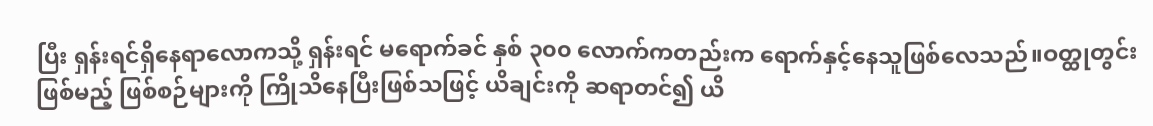ပြီး ရှန်းရင်ရှိနေရာလောကသို့ ရှန်းရင် မရောက်ခင် နှစ် ၃၀၀ လောက်ကတည်းက ရောက်နှင့်နေသူဖြစ်လေသည်။ဝတ္ထုတွင်းဖြစ်မည့် ဖြစ်စဉ်များကို ကြိုသိနေပြီးဖြစ်သဖြင့် ယိချင်းကို ဆရာတင်၍ ယိ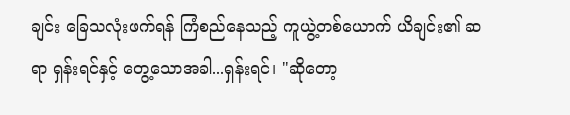ချင်း ခြေသလုံးဖက်ရန် ကြံစည်နေသည့် ကူယွဲ့တစ်ယောက် ယိချင်း၏ ဆရာ ရှန်းရင်နှင့် တွေ့သောအခါ...ရှန်းရင်၊ "ဆိုတော့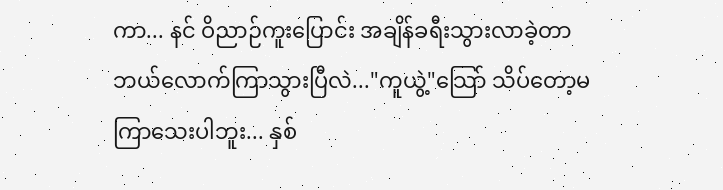ကာ... နင် ဝိညာဉ်ကူးပြောင်း အချိန်ခရီးသွားလာခဲ့တာ ဘယ်လောက်ကြာသွားပြီလဲ..."ကူယွဲ့"သြော် သိပ်တော့မကြာသေးပါဘူး... နှစ်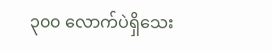၃၀၀ လောက်ပဲရှိသေး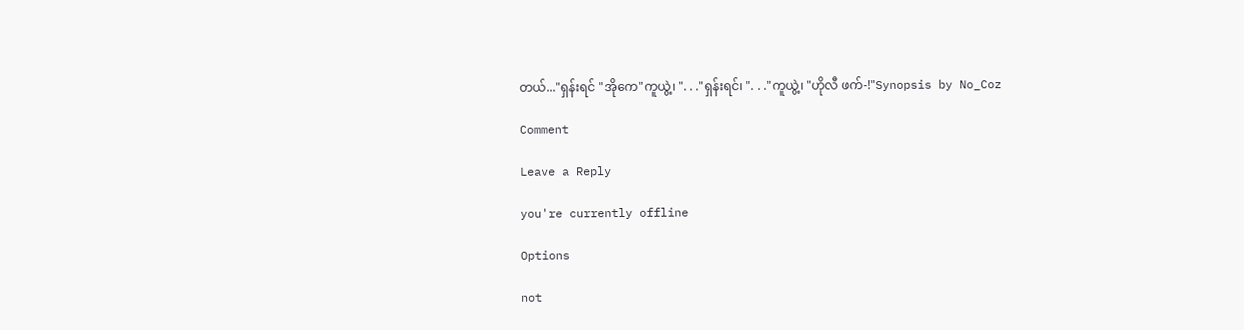တယ်..."ရှန်းရင် "အိုကေ"ကူယွဲ့၊ ". . ."ရှန်းရင်၊ ". . ."ကူယွဲ့၊ "ဟိုလီ ဖက်-!"Synopsis by No_Coz

Comment

Leave a Reply

you're currently offline

Options

not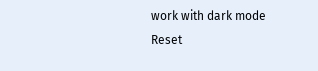work with dark mode
Reset